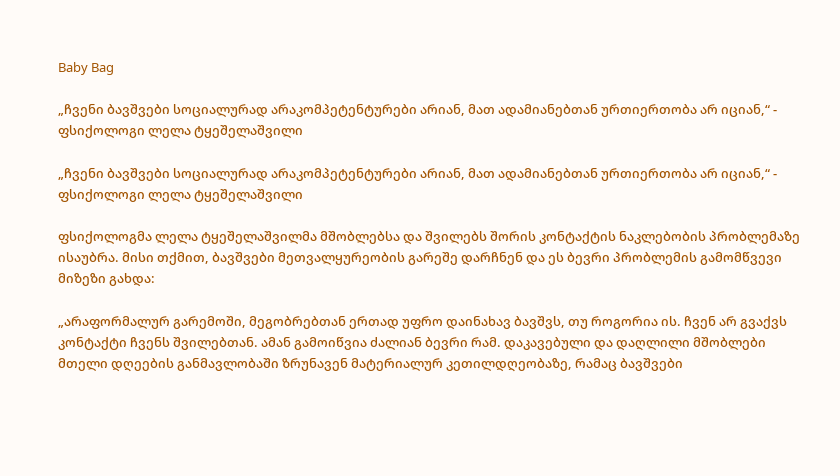Baby Bag

„ჩვენი ბავშვები სოციალურად არაკომპეტენტურები არიან, მათ ადამიანებთან ურთიერთობა არ იციან,“ - ფსიქოლოგი ლელა ტყეშელაშვილი

„ჩვენი ბავშვები სოციალურად არაკომპეტენტურები არიან, მათ ადამიანებთან ურთიერთობა არ იციან,“ - ფსიქოლოგი ლელა ტყეშელაშვილი

ფსიქოლოგმა ლელა ტყეშელაშვილმა მშობლებსა და შვილებს შორის კონტაქტის ნაკლებობის პრობლემაზე ისაუბრა. მისი თქმით, ბავშვები მეთვალყურეობის გარეშე დარჩნენ და ეს ბევრი პრობლემის გამომწვევი მიზეზი გახდა:

„არაფორმალურ გარემოში, მეგობრებთან ერთად უფრო დაინახავ ბავშვს, თუ როგორია ის. ჩვენ არ გვაქვს კონტაქტი ჩვენს შვილებთან. ამან გამოიწვია ძალიან ბევრი რამ. დაკავებული და დაღლილი მშობლები მთელი დღეების განმავლობაში ზრუნავენ მატერიალურ კეთილდღეობაზე, რამაც ბავშვები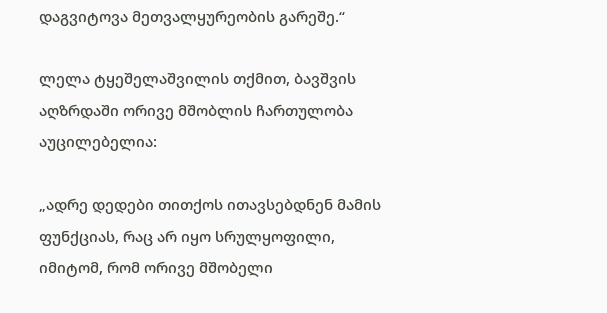დაგვიტოვა მეთვალყურეობის გარეშე.“

ლელა ტყეშელაშვილის თქმით, ბავშვის აღზრდაში ორივე მშობლის ჩართულობა აუცილებელია:

„ადრე დედები თითქოს ითავსებდნენ მამის ფუნქციას, რაც არ იყო სრულყოფილი, იმიტომ, რომ ორივე მშობელი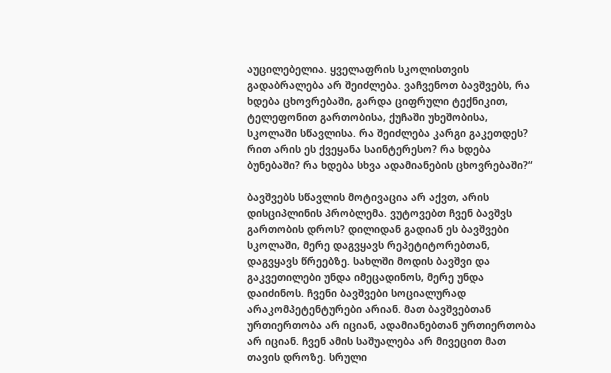აუცილებელია. ყველაფრის სკოლისთვის გადაბრალება არ შეიძლება. ვაჩვენოთ ბავშვებს, რა ხდება ცხოვრებაში, გარდა ციფრული ტექნიკით, ტელეფონით გართობისა, ქუჩაში უხეშობისა, სკოლაში სწავლისა. რა შეიძლება კარგი გაკეთდეს? რით არის ეს ქვეყანა საინტერესო? რა ხდება ბუნებაში? რა ხდება სხვა ადამიანების ცხოვრებაში?“

ბავშვებს სწავლის მოტივაცია არ აქვთ, არის დისციპლინის პრობლემა. ვუტოვებთ ჩვენ ბავშვს გართობის დროს? დილიდან გადიან ეს ბავშვები სკოლაში, მერე დაგვყავს რეპეტიტორებთან, დაგვყავს წრეებზე. სახლში მოდის ბავშვი და გაკვეთილები უნდა იმეცადინოს, მერე უნდა დაიძინოს. ჩვენი ბავშვები სოციალურად არაკომპეტენტურები არიან. მათ ბავშვებთან ურთიერთობა არ იციან, ადამიანებთან ურთიერთობა არ იციან. ჩვენ ამის საშუალება არ მივეცით მათ თავის დროზე. სრული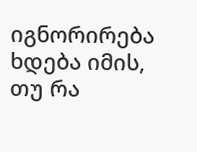იგნორირება ხდება იმის, თუ რა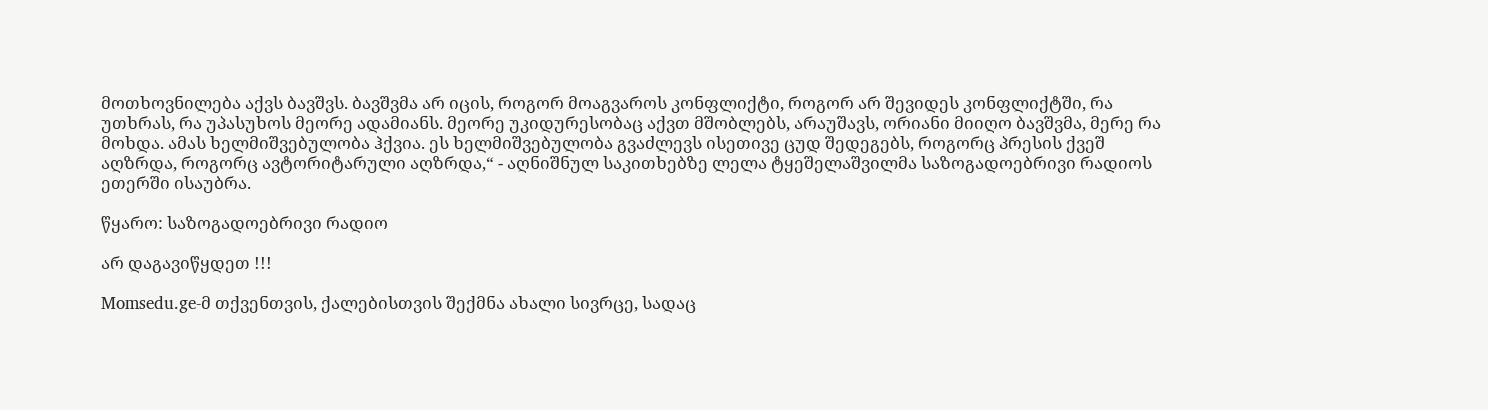მოთხოვნილება აქვს ბავშვს. ბავშვმა არ იცის, როგორ მოაგვაროს კონფლიქტი, როგორ არ შევიდეს კონფლიქტში, რა უთხრას, რა უპასუხოს მეორე ადამიანს. მეორე უკიდურესობაც აქვთ მშობლებს, არაუშავს, ორიანი მიიღო ბავშვმა, მერე რა მოხდა. ამას ხელმიშვებულობა ჰქვია. ეს ხელმიშვებულობა გვაძლევს ისეთივე ცუდ შედეგებს, როგორც პრესის ქვეშ აღზრდა, როგორც ავტორიტარული აღზრდა,“ - აღნიშნულ საკითხებზე ლელა ტყეშელაშვილმა საზოგადოებრივი რადიოს ეთერში ისაუბრა.

წყარო: საზოგადოებრივი რადიო

არ დაგავიწყდეთ !!!

Momsedu.ge-მ თქვენთვის, ქალებისთვის შექმნა ახალი სივრცე, სადაც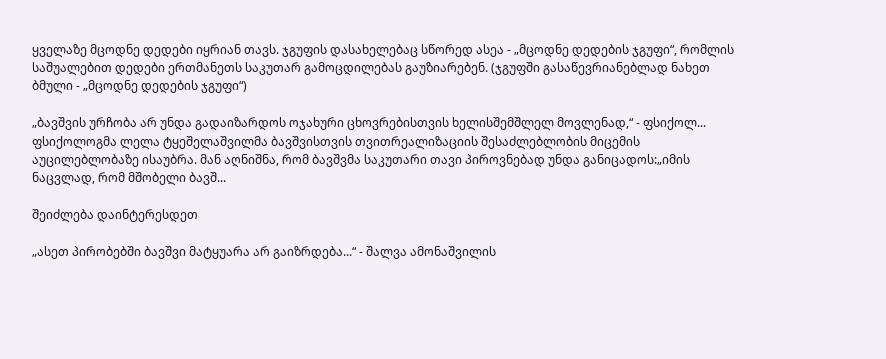ყველაზე მცოდნე დედები იყრიან თავს. ჯგუფის დასახელებაც სწორედ ასეა - „მცოდნე დედების ჯგუფი“, რომლის საშუალებით დედები ერთმანეთს საკუთარ გამოცდილებას გაუზიარებენ. (ჯგუფში გასაწევრიანებლად ნახეთ ბმული - „მცოდნე დედების ჯგუფი“)

„ბავშვის ურჩობა არ უნდა გადაიზარდოს ოჯახური ცხოვრებისთვის ხელისშემშლელ მოვლენად,“ - ფსიქოლ...
ფსიქოლოგმა ლელა ტყეშელაშვილმა ბავშვისთვის თვითრეალიზაციის შესაძლებლობის მიცემის აუცილებლობაზე ისაუბრა. მან აღნიშნა, რომ ბავშვმა საკუთარი თავი პიროვნებად უნდა განიცადოს:„იმის ნაცვლად, რომ მშობელი ბავშ...

შეიძლება დაინტერესდეთ

„ასეთ პირობებში ბავშვი მატყუარა არ გაიზრდება...“ - შალვა ამონაშვილის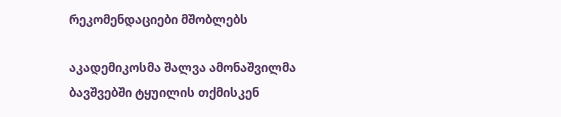რეკომენდაციები მშობლებს

აკადემიკოსმა შალვა ამონაშვილმა ბავშვებში ტყუილის თქმისკენ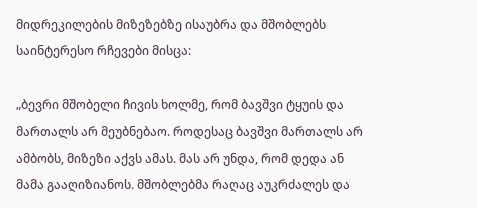მიდრეკილების მიზეზებზე ისაუბრა და მშობლებს საინტერესო რჩევები მისცა:

„ბევრი მშობელი ჩივის ხოლმე, რომ ბავშვი ტყუის და მართალს არ მეუბნებაო. როდესაც ბავშვი მართალს არ ამბობს, მიზეზი აქვს ამას. მას არ უნდა, რომ დედა ან მამა გააღიზიანოს. მშობლებმა რაღაც აუკრძალეს და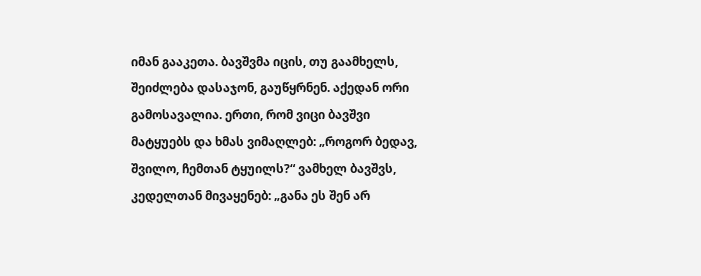იმან გააკეთა. ბავშვმა იცის, თუ გაამხელს, შეიძლება დასაჯონ, გაუწყრნენ. აქედან ორი გამოსავალია. ერთი, რომ ვიცი ბავშვი მატყუებს და ხმას ვიმაღლებ: „როგორ ბედავ, შვილო, ჩემთან ტყუილს?“ ვამხელ ბავშვს, კედელთან მივაყენებ: „განა ეს შენ არ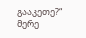გააკეთე?“ მერე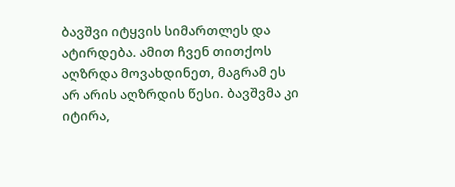ბავშვი იტყვის სიმართლეს და ატირდება. ამით ჩვენ თითქოს აღზრდა მოვახდინეთ, მაგრამ ეს არ არის აღზრდის წესი. ბავშვმა კი იტირა,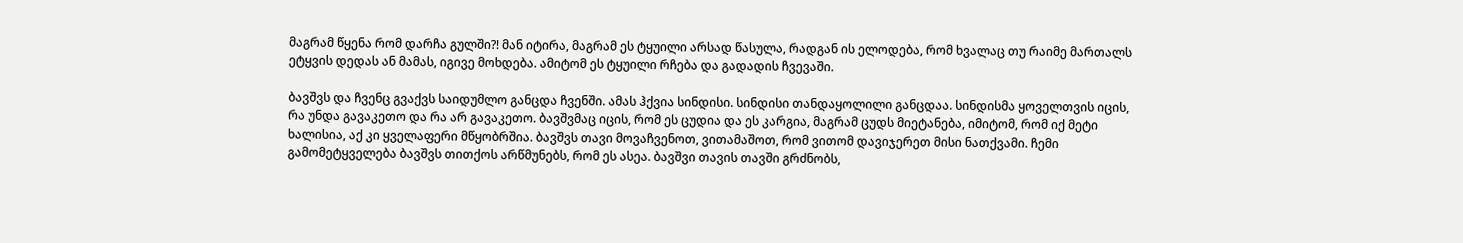მაგრამ წყენა რომ დარჩა გულში?! მან იტირა, მაგრამ ეს ტყუილი არსად წასულა, რადგან ის ელოდება, რომ ხვალაც თუ რაიმე მართალს ეტყვის დედას ან მამას, იგივე მოხდება. ამიტომ ეს ტყუილი რჩება და გადადის ჩვევაში.

ბავშვს და ჩვენც გვაქვს საიდუმლო განცდა ჩვენში. ამას ჰქვია სინდისი. სინდისი თანდაყოლილი განცდაა. სინდისმა ყოველთვის იცის, რა უნდა გავაკეთო და რა არ გავაკეთო. ბავშვმაც იცის, რომ ეს ცუდია და ეს კარგია, მაგრამ ცუდს მიეტანება, იმიტომ, რომ იქ მეტი ხალისია, აქ კი ყველაფერი მწყობრშია. ბავშვს თავი მოვაჩვენოთ, ვითამაშოთ, რომ ვითომ დავიჯერეთ მისი ნათქვამი. ჩემი გამომეტყველება ბავშვს თითქოს არწმუნებს, რომ ეს ასეა. ბავშვი თავის თავში გრძნობს,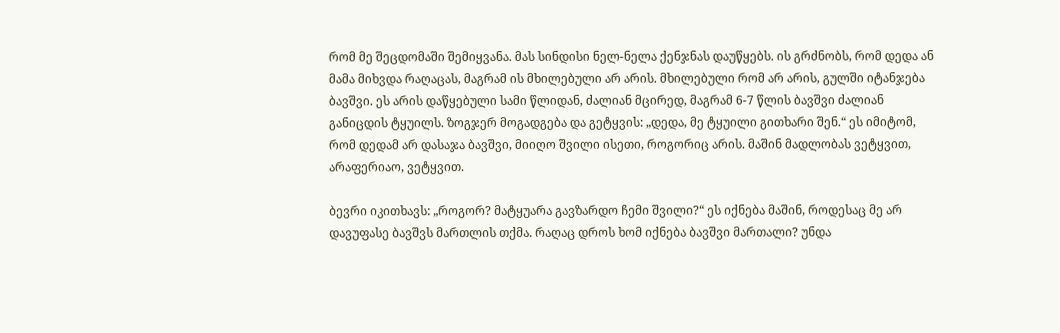რომ მე შეცდომაში შემიყვანა. მას სინდისი ნელ-ნელა ქენჯნას დაუწყებს. ის გრძნობს, რომ დედა ან მამა მიხვდა რაღაცას, მაგრამ ის მხილებული არ არის. მხილებული რომ არ არის, გულში იტანჯება ბავშვი. ეს არის დაწყებული სამი წლიდან, ძალიან მცირედ, მაგრამ 6-7 წლის ბავშვი ძალიან განიცდის ტყუილს. ზოგჯერ მოგადგება და გეტყვის: „დედა, მე ტყუილი გითხარი შენ.“ ეს იმიტომ, რომ დედამ არ დასაჯა ბავშვი, მიიღო შვილი ისეთი, როგორიც არის. მაშინ მადლობას ვეტყვით, არაფერიაო, ვეტყვით.

ბევრი იკითხავს: „როგორ? მატყუარა გავზარდო ჩემი შვილი?“ ეს იქნება მაშინ, როდესაც მე არ დავუფასე ბავშვს მართლის თქმა. რაღაც დროს ხომ იქნება ბავშვი მართალი? უნდა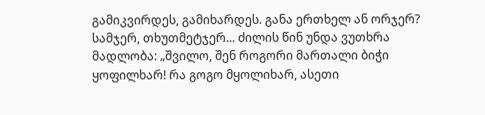გამიკვირდეს, გამიხარდეს. განა ერთხელ ან ორჯერ? სამჯერ, თხუთმეტჯერ... ძილის წინ უნდა ვუთხრა მადლობა: „შვილო, შენ როგორი მართალი ბიჭი ყოფილხარ! რა გოგო მყოლიხარ, ასეთი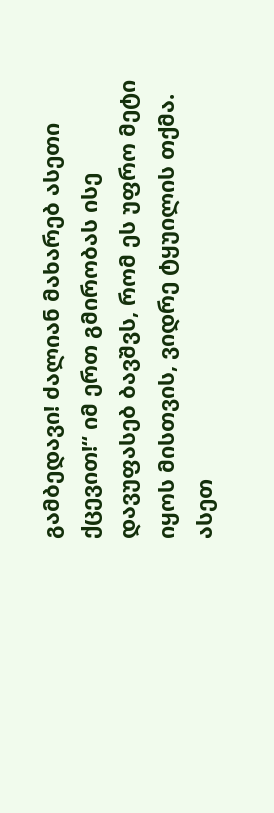გამბედავი! ძალიან მახარებ ასეთი ქცევით!“ იმ ერთ გმირობას ისე დავუფასებ ბავშვს, რომ ეს უფრო მეტი იყოს მისთვის, ვიდრე ტყუილის თქმა. ასეთ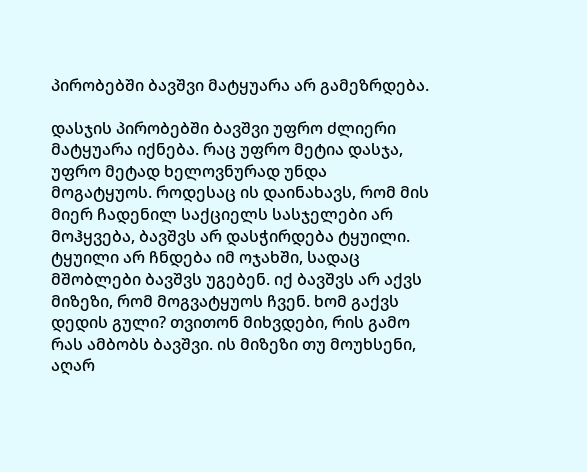პირობებში ბავშვი მატყუარა არ გამეზრდება.

დასჯის პირობებში ბავშვი უფრო ძლიერი მატყუარა იქნება. რაც უფრო მეტია დასჯა, უფრო მეტად ხელოვნურად უნდა მოგატყუოს. როდესაც ის დაინახავს, რომ მის მიერ ჩადენილ საქციელს სასჯელები არ მოჰყვება, ბავშვს არ დასჭირდება ტყუილი. ტყუილი არ ჩნდება იმ ოჯახში, სადაც მშობლები ბავშვს უგებენ. იქ ბავშვს არ აქვს მიზეზი, რომ მოგვატყუოს ჩვენ. ხომ გაქვს დედის გული? თვითონ მიხვდები, რის გამო რას ამბობს ბავშვი. ის მიზეზი თუ მოუხსენი, აღარ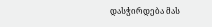დასჭირდება მას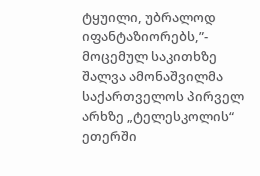ტყუილი, უბრალოდ იფანტაზიორებს,”- მოცემულ საკითხზე შალვა ამონაშვილმა საქართველოს პირველ არხზე „ტელესკოლის“ ეთერში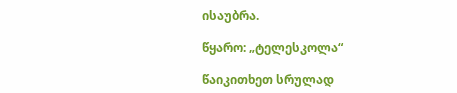ისაუბრა.

წყარო: „ტელესკოლა“

წაიკითხეთ სრულად